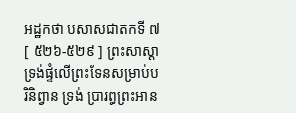អដ្ឋកថា បសាសជាតកទី ៧
[ ៥២៦-៥២៩ ] ព្រះសាស្តាទ្រង់ផ្ទំលើព្រះទែនសម្រាប់បរិនិព្វាន ទ្រង់ ប្រារព្ធព្រះអាន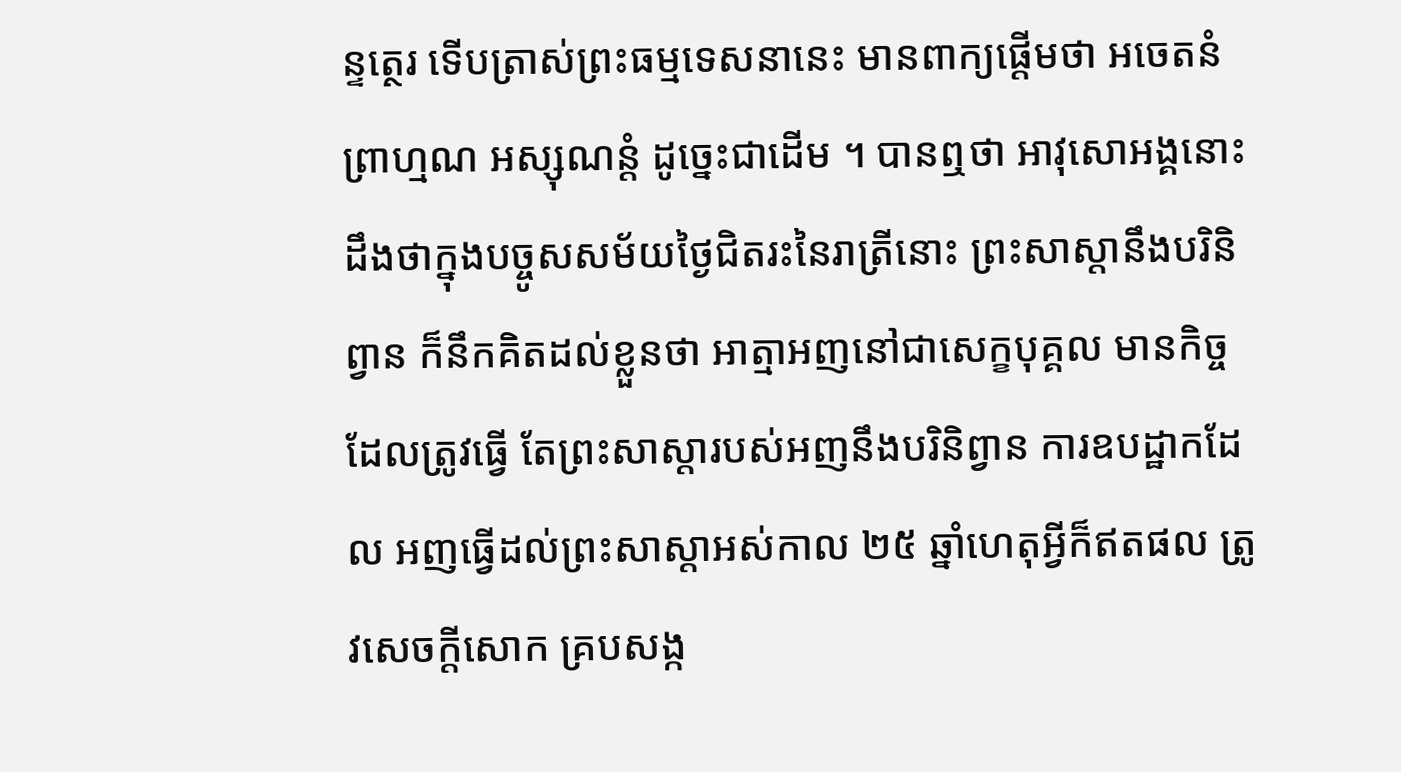ន្ទត្ថេរ ទើបត្រាស់ព្រះធម្មទេសនានេះ មានពាក្យផ្តើមថា អចេតនំ ព្រាហ្មណ អស្សុណន្តំ ដូច្នេះជាដើម ។ បានឮថា អាវុសោអង្គនោះ ដឹងថាក្នុងបច្ចូសសម័យថ្ងៃជិតរះនៃរាត្រីនោះ ព្រះសាស្តានឹងបរិនិព្វាន ក៏នឹកគិតដល់ខ្លួនថា អាត្មាអញនៅជាសេក្ខបុគ្គល មានកិច្ចដែលត្រូវធ្វើ តែព្រះសាស្តារបស់អញនឹងបរិនិព្វាន ការឧបដ្ឋាកដែល អញធ្វើដល់ព្រះសាស្តាអស់កាល ២៥ ឆ្នាំហេតុអ្វីក៏ឥតផល ត្រូវសេចក្តីសោក គ្របសង្ក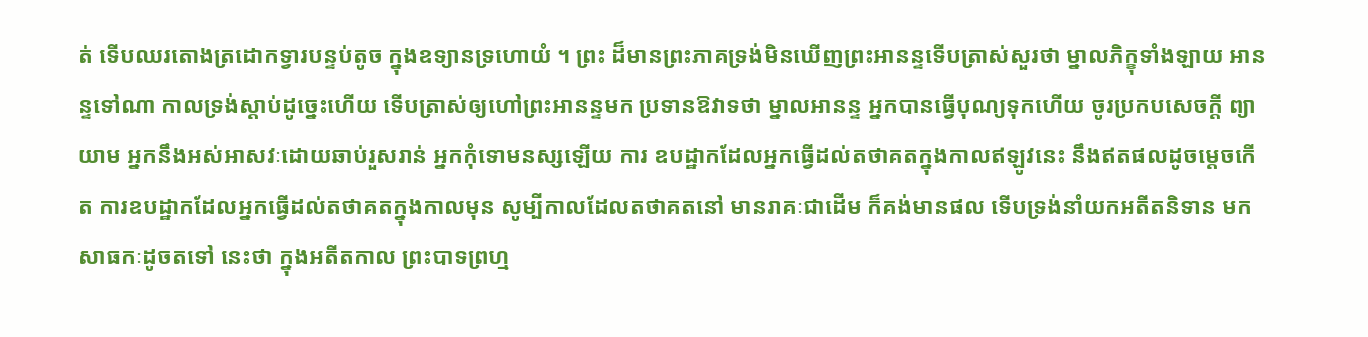ត់ ទើបឈរតោងត្រដោកទ្វារបន្ទប់តូច ក្នុងឧទ្យានទ្រហោយំ ។ ព្រះ ដ៏មានព្រះភាគទ្រង់មិនឃើញព្រះអានន្ទទើបត្រាស់សួរថា ម្នាលភិក្ខុទាំងឡាយ អានន្ទទៅណា កាលទ្រង់ស្តាប់ដូច្នេះហើយ ទើបត្រាស់ឲ្យហៅព្រះអានន្ទមក ប្រទានឱវាទថា ម្នាលអានន្ទ អ្នកបានធ្វើបុណ្យទុកហើយ ចូរប្រកបសេចក្តី ព្យាយាម អ្នកនឹងអស់អាសវៈដោយឆាប់រួសរាន់ អ្នកកុំទោមនស្សឡើយ ការ ឧបដ្ឋាកដែលអ្នកធ្វើដល់តថាគតក្នុងកាលឥឡូវនេះ នឹងឥតផលដូចម្តេចកើត ការឧបដ្ឋាកដែលអ្នកធ្វើដល់តថាគតក្នុងកាលមុន សូម្បីកាលដែលតថាគតនៅ មានរាគៈជាដើម ក៏គង់មានផល ទើបទ្រង់នាំយកអតីតនិទាន មកសាធកៈដូចតទៅ នេះថា ក្នុងអតីតកាល ព្រះបាទព្រហ្ម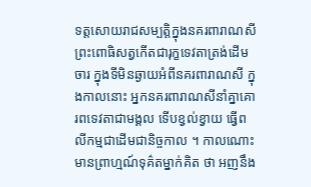ទត្តសោយរាជសម្បត្តិក្នុងនគរពារាណសី ព្រះពោធិសត្វកើតជារុក្ខទេវតាត្រង់ដើមចារ ក្នុងទីមិនឆ្ងាយអំពីនគរពារាណសី ក្នុងកាលនោះ អ្នកនគរពារាណសីនាំគ្នាគោរពទេវតាជាមង្គល ទើបខ្វល់ខ្វាយ ធ្វើពលីកម្មជាដើមជានិច្ចកាល ។ កាលណោះ មានព្រាហ្មណ៍ទុគ៌តម្នាក់គិត ថា អញនឹង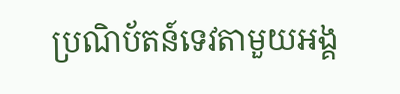ប្រណិប័តន៍ទេវតាមួយអង្គ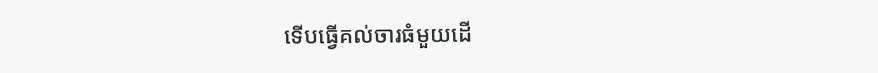ទើបធ្វើគល់ចារធំមួយដើ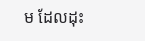ម ដែលដុះ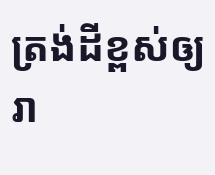ត្រង់ដីខ្ពស់ឲ្យរា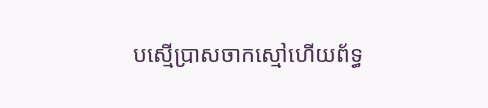បស្មើប្រាសចាកស្មៅហើយព័ទ្ធ